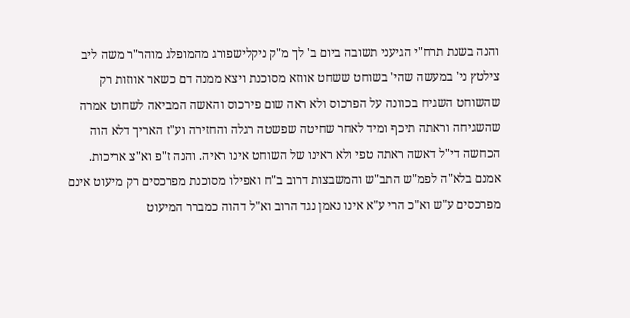והנה בשנת תרח"י הגיעני תשובה ביום ב' לך מ"ק ניקלישפורג מהמופלג מוהר"ר משה ליב צילטץ ני' במעשה שהי' בשוחט ששחט אווזא מסוכנת ויצא ממנה דם כשאר אווזות רק שהשוחט השגיח בכוונה על הפרכוס ולא ראה שום פירכוס והאשה המביאה לשחוט אמרה שהשגיחה וראתה תיכף ומיד לאחר שחיטה שפשטה רגלה והחזירה וע"ז האריך דלא הוה הכחשה די"ל דאשה ראתה טפי ולא ראינו של השוחט אינו ראיה. והנה ז"פ וא"צ אריכות. אמנם בלא"ה לפמ"ש התב"ש והמשבצות דרוב ב"ח ואפילו מסוכנת מפרכסים רק מיעוט אינם מפרכסים ע"ש וא"כ הרי ע"א אינו נאמן נגד הרוב וא"ל דהוה כמברר המיעוט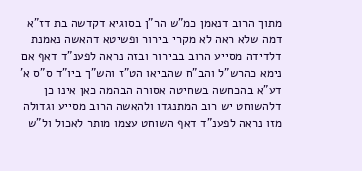מתוך הרוב דנאמן כמ"ש הר"ן בסוגיא דקדשה בת דז"א דמה שלא ראה לא מקרי בירור ופשיטא דהאשה נאמנת דלדידה מסייע הרוב בבירור ובזה נראה לפענ"ד דאף אם נימא כהרש"ל והב"ח שהביאו הט"ז והש"ך ביו"ד ס"ס א' דע"א בהכחשה בשחיטה אסורה הבהמה כאן אינו כן דלהשוחט יש רוב המתנגדו ולהאשה הרוב מסייע וגדולה מזו נראה לפענ"ד דאף השוחט עצמו מותר לאכול ול"ש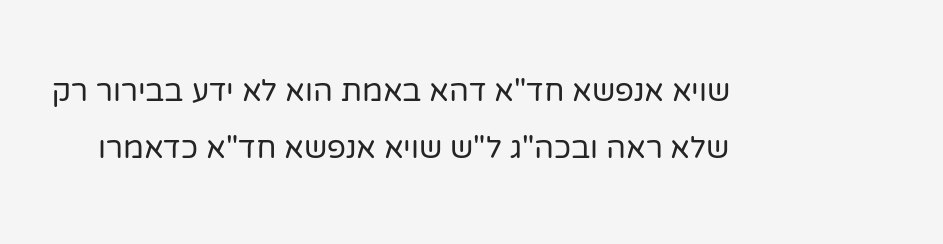שויא אנפשא חד"א דהא באמת הוא לא ידע בבירור רק שלא ראה ובכה"ג ל"ש שויא אנפשא חד"א כדאמרו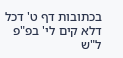בכתובות דף ט' דכל דלא קים לי' בפ"פ ל"ש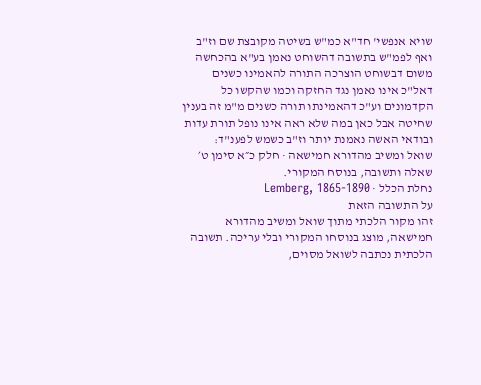שויא אנפשי' חד"א כמ"ש בשיטה מקובצת שם וז"ב ואף לפמ"ש בתשובה דהשוחט נאמן בע"א בהכחשה משום דבשוחט הוצרכה התורה להאמינו כשנים דאל"כ אינו נאמן נגד החזקה וכמו שהקשו כל הקדמונים וע"כ דהאמינתו תורה כשנים מ"מ זה בענין שחיטה אבל כאן במה שלא ראה אינו נופל תורת עדות ובודאי האשה נאמנת יותר וז"ב כשמש לפענ"ד:
שואל ומשיב מהדורא חמישאה · חלק כ״א סימן ט׳
שאלה ותשובה, בנוסח המקורי.
נחלת הכלל · Lemberg, 1865-1890
על התשובה הזאת
זהו מקור הלכתי מתוך שואל ומשיב מהדורא חמישאה, מוצג בנוסחו המקורי ובלי עריכה. תשובה הלכתית נכתבה לשואל מסוים,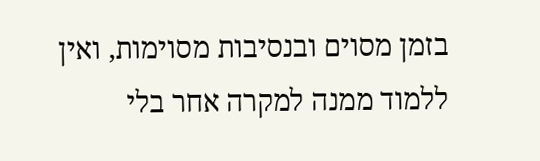בזמן מסוים ובנסיבות מסוימות, ואין ללמוד ממנה למקרה אחר בלי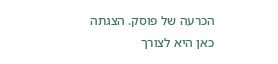הכרעה של פוסק. הצגתה כאן היא לצורך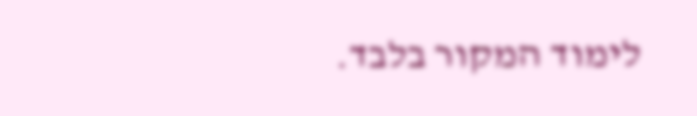לימוד המקור בלבד.